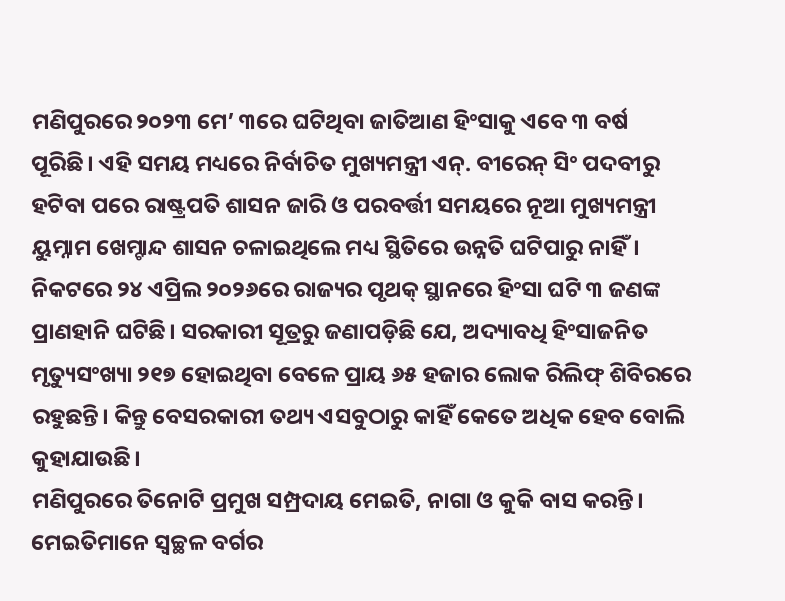ମଣିପୁରରେ ୨୦୨୩ ମେ’ ୩ରେ ଘଟିଥିବା ଜାତିଆଣ ହିଂସାକୁ ଏବେ ୩ ବର୍ଷ ପୂରିଛି। ଏହି ସମୟ ମଧ୍ୟରେ ନିର୍ବାଚିତ ମୁଖ୍ୟମନ୍ତ୍ରୀ ଏନ୍. ବୀରେନ୍ ସିଂ ପଦବୀରୁ ହଟିବା ପରେ ରାଷ୍ଟ୍ରପତି ଶାସନ ଜାରି ଓ ପରବର୍ତ୍ତୀ ସମୟରେ ନୂଆ ମୁଖ୍ୟମନ୍ତ୍ରୀ ୟୁମ୍ନାମ ଖେମ୍ଚାନ୍ଦ ଶାସନ ଚଳାଇଥିଲେ ମଧ୍ୟ ସ୍ଥିତିରେ ଉନ୍ନତି ଘଟିପାରୁ ନାହିଁ। ନିକଟରେ ୨୪ ଏପ୍ରିଲ ୨୦୨୬ରେ ରାଜ୍ୟର ପୃଥକ୍ ସ୍ଥାନରେ ହିଂସା ଘଟି ୩ ଜଣଙ୍କ ପ୍ରାଣହାନି ଘଟିଛି। ସରକାରୀ ସୂତ୍ରରୁ ଜଣାପଡ଼ିଛି ଯେ, ଅଦ୍ୟାବଧି ହିଂସାଜନିତ ମୃତ୍ୟୁସଂଖ୍ୟା ୨୧୭ ହୋଇଥିବା ବେଳେ ପ୍ରାୟ ୬୫ ହଜାର ଲୋକ ରିଲିଫ୍ ଶିବିରରେ ରହୁଛନ୍ତି। କିନ୍ତୁ ବେସରକାରୀ ତଥ୍ୟ ଏସବୁଠାରୁ କାହିଁ କେତେ ଅଧିକ ହେବ ବୋଲି କୁହାଯାଉଛି।
ମଣିପୁରରେ ତିନୋଟି ପ୍ରମୁଖ ସମ୍ପ୍ରଦାୟ ମେଇତି, ନାଗା ଓ କୁକି ବାସ କରନ୍ତି। ମେଇତିମାନେ ସ୍ବଚ୍ଛଳ ବର୍ଗର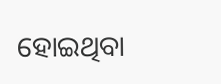ହୋଇଥିବା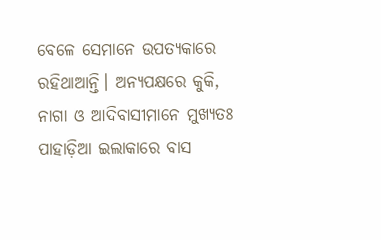ବେଳେ ସେମାନେ ଉପତ୍ୟକାରେ ରହିଥାଆନ୍ତି। ଅନ୍ୟପକ୍ଷରେ କୁକି, ନାଗା ଓ ଆଦିବାସୀମାନେ ମୁଖ୍ୟତଃ ପାହାଡ଼ିଆ ଇଲାକାରେ ବାସ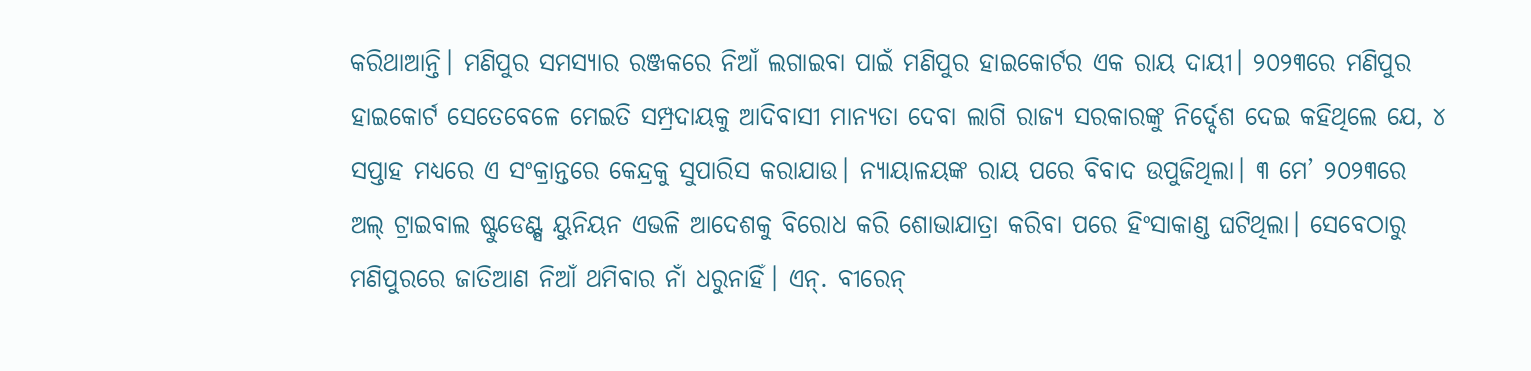କରିଥାଆନ୍ତି। ମଣିପୁର ସମସ୍ୟାର ରଞ୍ଜକରେ ନିଆଁ ଲଗାଇବା ପାଇଁ ମଣିପୁର ହାଇକୋର୍ଟର ଏକ ରାୟ ଦାୟୀ। ୨୦୨୩ରେ ମଣିପୁର ହାଇକୋର୍ଟ ସେତେବେଳେ ମେଇତି ସମ୍ପ୍ରଦାୟକୁ ଆଦିବାସୀ ମାନ୍ୟତା ଦେବା ଲାଗି ରାଜ୍ୟ ସରକାରଙ୍କୁ ନିର୍ଦ୍ଦେଶ ଦେଇ କହିଥିଲେ ଯେ, ୪ ସପ୍ତାହ ମଧ୍ୟରେ ଏ ସଂକ୍ରାନ୍ତରେ କେନ୍ଦ୍ରକୁ ସୁପାରିସ କରାଯାଉ। ନ୍ୟାୟାଳୟଙ୍କ ରାୟ ପରେ ବିବାଦ ଉପୁଜିଥିଲା। ୩ ମେ’ ୨୦୨୩ରେ ଅଲ୍ ଟ୍ରାଇବାଲ ଷ୍ଟୁଡେଣ୍ଟ୍ସ ୟୁନିୟନ ଏଭଳି ଆଦେଶକୁ ବିରୋଧ କରି ଶୋଭାଯାତ୍ରା କରିବା ପରେ ହିଂସାକାଣ୍ଡ ଘଟିଥିଲା। ସେବେଠାରୁ ମଣିପୁରରେ ଜାତିଆଣ ନିଆଁ ଥମିବାର ନାଁ ଧରୁନାହିଁ। ଏନ୍. ବୀରେନ୍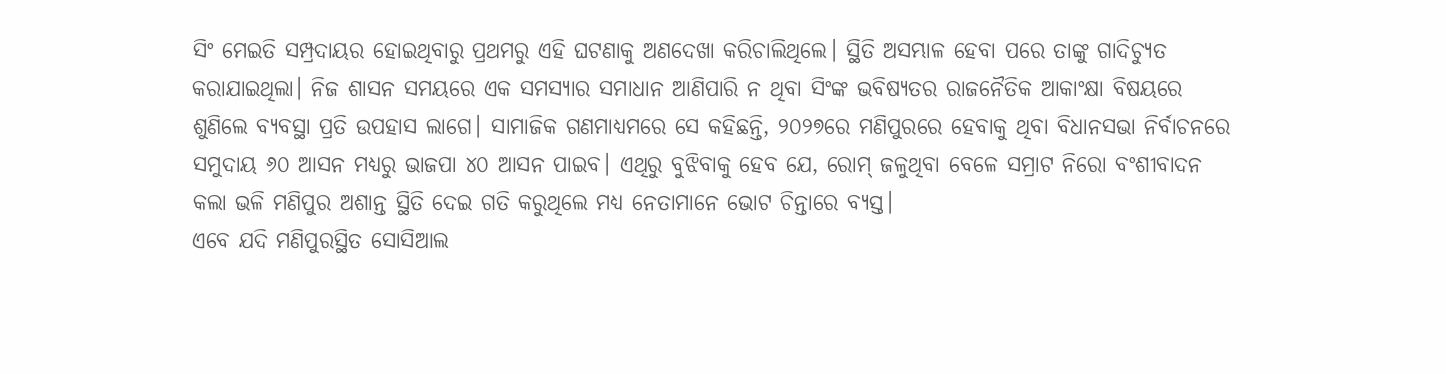ସିଂ ମେଇତି ସମ୍ପ୍ରଦାୟର ହୋଇଥିବାରୁ ପ୍ରଥମରୁ ଏହି ଘଟଣାକୁ ଅଣଦେଖା କରିଚାଲିଥିଲେ। ସ୍ଥିତି ଅସମ୍ଭାଳ ହେବା ପରେ ତାଙ୍କୁ ଗାଦିଚ୍ୟୁତ କରାଯାଇଥିଲା। ନିଜ ଶାସନ ସମୟରେ ଏକ ସମସ୍ୟାର ସମାଧାନ ଆଣିପାରି ନ ଥିବା ସିଂଙ୍କ ଭବିଷ୍ୟତର ରାଜନୈତିକ ଆକାଂକ୍ଷା ବିଷୟରେ ଶୁଣିଲେ ବ୍ୟବସ୍ଥା ପ୍ରତି ଉପହାସ ଲାଗେ। ସାମାଜିକ ଗଣମାଧ୍ୟମରେ ସେ କହିଛନ୍ତି, ୨୦୨୭ରେ ମଣିପୁରରେ ହେବାକୁ ଥିବା ବିଧାନସଭା ନିର୍ବାଚନରେ ସମୁଦାୟ ୬୦ ଆସନ ମଧ୍ୟରୁ ଭାଜପା ୪୦ ଆସନ ପାଇବ। ଏଥିରୁ ବୁଝିବାକୁ ହେବ ଯେ, ରୋମ୍ ଜଳୁଥିବା ବେଳେ ସମ୍ରାଟ ନିରୋ ବଂଶୀବାଦନ କଲା ଭଳି ମଣିପୁର ଅଶାନ୍ତ ସ୍ଥିତି ଦେଇ ଗତି କରୁଥିଲେ ମଧ୍ୟ ନେତାମାନେ ଭୋଟ ଚିନ୍ତାରେ ବ୍ୟସ୍ତ।
ଏବେ ଯଦି ମଣିପୁରସ୍ଥିତ ସୋସିଆଲ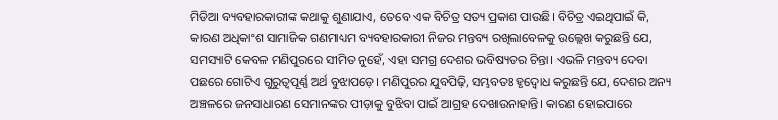ମିଡିଆ ବ୍ୟବହାରକାରୀଙ୍କ କଥାକୁ ଶୁଣାଯାଏ, ତେବେ ଏକ ବିଚିତ୍ର ସତ୍ୟ ପ୍ରକାଶ ପାଉଛି। ବିଚିତ୍ର ଏଇଥିପାଇଁ କି, କାରଣ ଅଧିକାଂଶ ସାମାଜିକ ଗଣମାଧ୍ୟମ ବ୍ୟବହାରକାରୀ ନିଜର ମନ୍ତବ୍ୟ ରଖିଲାବେଳକୁ ଉଲ୍ଲେଖ କରୁଛନ୍ତି ଯେ, ସମସ୍ୟାଟି କେବଳ ମଣିପୁରରେ ସୀମିତ ନୁହେଁ, ଏହା ସମଗ୍ର ଦେଶର ଭବିଷ୍ୟତର ଚିନ୍ତା। ଏଭଳି ମନ୍ତବ୍ୟ ଦେବା ପଛରେ ଗୋଟିଏ ଗୁରୁତ୍ୱପୂର୍ଣ୍ଣ ଅର୍ଥ ବୁଝାପଡ଼େ। ମଣିପୁରର ଯୁବପିଢ଼ି, ସମ୍ଭବତଃ ହୃଦ୍ବୋଧ କରୁଛନ୍ତି ଯେ, ଦେଶର ଅନ୍ୟ ଅଞ୍ଚଳରେ ଜନସାଧାରଣ ସେମାନଙ୍କର ପୀଡ଼ାକୁ ବୁଝିବା ପାଇଁ ଆଗ୍ରହ ଦେଖାଉନାହାନ୍ତି। କାରଣ ହୋଇପାରେ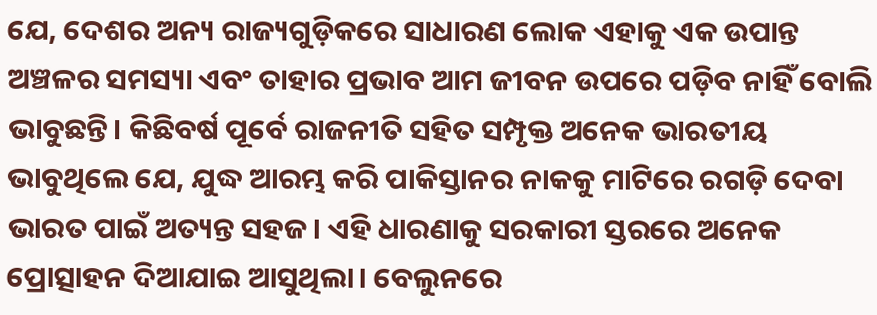ଯେ, ଦେଶର ଅନ୍ୟ ରାଜ୍ୟଗୁଡ଼ିକରେ ସାଧାରଣ ଲୋକ ଏହାକୁ ଏକ ଉପାନ୍ତ ଅଞ୍ଚଳର ସମସ୍ୟା ଏବଂ ତାହାର ପ୍ରଭାବ ଆମ ଜୀବନ ଉପରେ ପଡ଼ିବ ନାହିଁ ବୋଲି ଭାବୁଛନ୍ତି। କିଛିବର୍ଷ ପୂର୍ବେ ରାଜନୀତି ସହିତ ସମ୍ପୃକ୍ତ ଅନେକ ଭାରତୀୟ ଭାବୁଥିଲେ ଯେ, ଯୁଦ୍ଧ ଆରମ୍ଭ କରି ପାକିସ୍ତାନର ନାକକୁ ମାଟିରେ ରଗଡ଼ି ଦେବା ଭାରତ ପାଇଁ ଅତ୍ୟନ୍ତ ସହଜ। ଏହି ଧାରଣାକୁ ସରକାରୀ ସ୍ତରରେ ଅନେକ ପ୍ରୋତ୍ସାହନ ଦିଆଯାଇ ଆସୁଥିଲା। ବେଲୁନରେ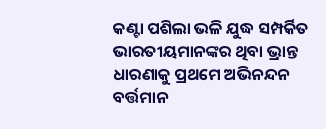କଣ୍ଟା ପଶିଲା ଭଳି ଯୁଦ୍ଧ ସମ୍ପର୍କିତ ଭାରତୀୟମାନଙ୍କର ଥିବା ଭ୍ରାନ୍ତ ଧାରଣାକୁ ପ୍ରଥମେ ଅଭିନନ୍ଦନ ବର୍ତ୍ତମାନ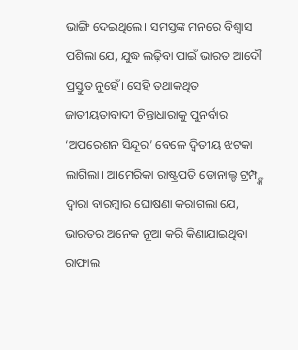ଭାଙ୍ଗି ଦେଇଥିଲେ। ସମସ୍ତଙ୍କ ମନରେ ବିଶ୍ୱାସ ପଶିଲା ଯେ, ଯୁଦ୍ଧ ଲଢ଼ିବା ପାଇଁ ଭାରତ ଆଦୌ ପ୍ରସ୍ତୁତ ନୁହେଁ। ସେହି ତଥାକଥିତ ଜାତୀୟତାବାଦୀ ଚିନ୍ତାଧାରାକୁ ପୁନର୍ବାର ‘ଅପରେଶନ ସିନ୍ଦୂର’ ବେଳେ ଦ୍ୱିତୀୟ ଝଟକା ଲାଗିଲା। ଆମେରିକା ରାଷ୍ଟ୍ରପତି ଡୋନାଲ୍ଡ ଟ୍ରମ୍ପ୍ଙ୍କ ଦ୍ୱାରା ବାରମ୍ବାର ଘୋଷଣା କରାଗଲା ଯେ, ଭାରତର ଅନେକ ନୂଆ କରି କିଣାଯାଇଥିବା ରାଫାଲ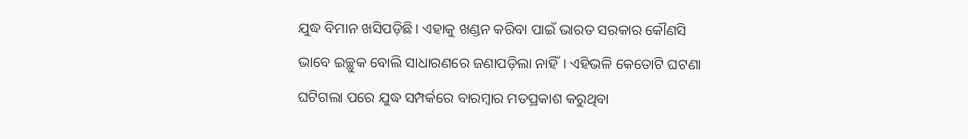ଯୁଦ୍ଧ ବିମାନ ଖସିପଡ଼ିଛି। ଏହାକୁ ଖଣ୍ଡନ କରିବା ପାଇଁ ଭାରତ ସରକାର କୌଣସି ଭାବେ ଇଚ୍ଛୁକ ବୋଲି ସାଧାରଣରେ ଜଣାପଡ଼ିଲା ନାହିଁ। ଏହିଭଳି କେତୋଟି ଘଟଣା ଘଟିଗଲା ପରେ ଯୁଦ୍ଧ ସମ୍ପର୍କରେ ବାରମ୍ବାର ମତପ୍ରକାଶ କରୁଥିବା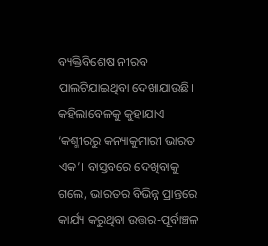ବ୍ୟକ୍ତିବିଶେଷ ନୀରବ ପାଲଟିଯାଇଥିବା ଦେଖାଯାଉଛି।
କହିଲାବେଳକୁ କୁହାଯାଏ ‘କଶ୍ମୀରରୁ କନ୍ୟାକୁମାରୀ ଭାରତ ଏକ’। ବାସ୍ତବରେ ଦେଖିବାକୁ ଗଲେ, ଭାରତର ବିଭିନ୍ନ ପ୍ରାନ୍ତରେ କାର୍ଯ୍ୟ କରୁଥିବା ଉତ୍ତର-ପୂର୍ବାଞ୍ଚଳ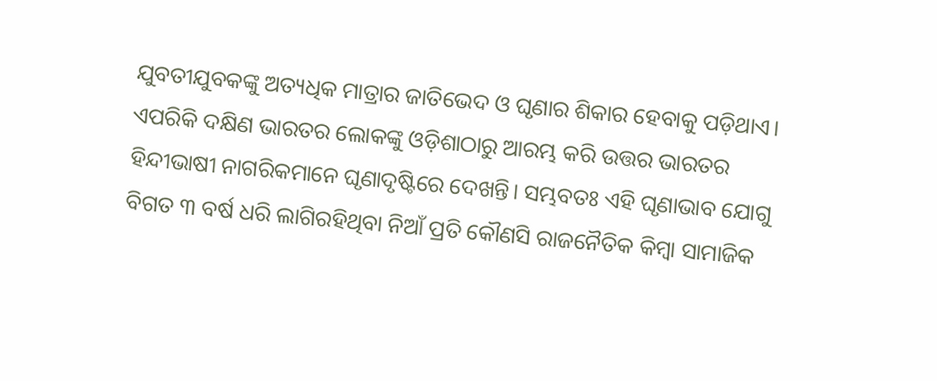ଯୁବତୀଯୁବକଙ୍କୁ ଅତ୍ୟଧିକ ମାତ୍ରାର ଜାତିଭେଦ ଓ ଘୃଣାର ଶିକାର ହେବାକୁ ପଡ଼ିଥାଏ। ଏପରିକି ଦକ୍ଷିଣ ଭାରତର ଲୋକଙ୍କୁ ଓଡ଼ିଶାଠାରୁ ଆରମ୍ଭ କରି ଉତ୍ତର ଭାରତର ହିନ୍ଦୀଭାଷୀ ନାଗରିକମାନେ ଘୃଣାଦୃଷ୍ଟିରେ ଦେଖନ୍ତି। ସମ୍ଭବତଃ ଏହି ଘୃଣାଭାବ ଯୋଗୁ ବିଗତ ୩ ବର୍ଷ ଧରି ଲାଗିରହିଥିବା ନିଆଁ ପ୍ରତି କୌଣସି ରାଜନୈତିକ କିମ୍ବା ସାମାଜିକ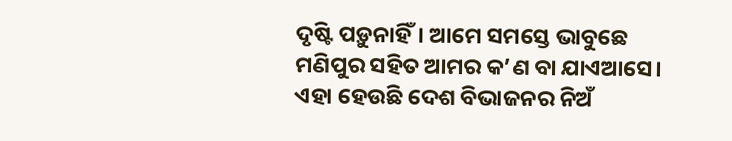ଦୃଷ୍ଟି ପଡ଼ୁନାହିଁ। ଆମେ ସମସ୍ତେ ଭାବୁଛେ ମଣିପୁର ସହିତ ଆମର କ’ଣ ବା ଯାଏଆସେ। ଏହା ହେଉଛି ଦେଶ ବିଭାଜନର ନିଅଁ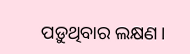ପଡ଼ୁଥିବାର ଲକ୍ଷଣ।